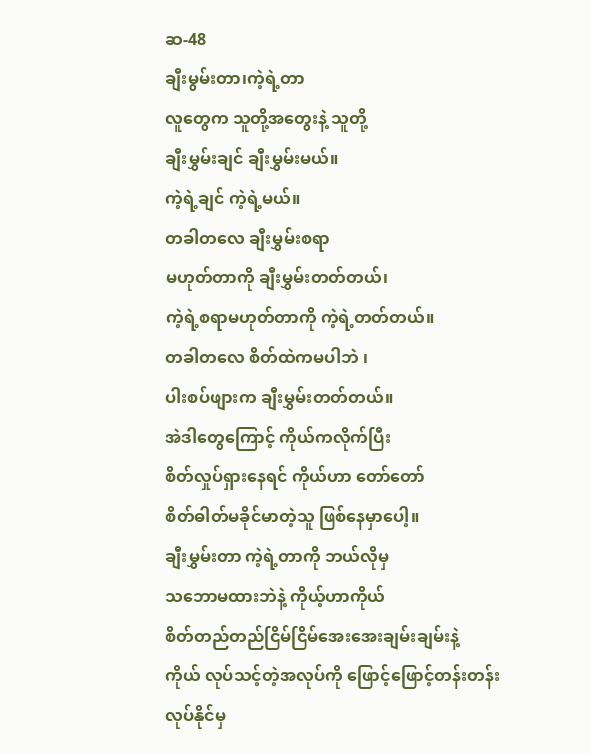ဆ-48
ချီးမွမ်းတာ၊ကဲ့ရဲ့တာ
လူတွေက သူတို့အတွေးနဲ့ သူတို့
ချီးမွှမ်းချင် ချီးမွှမ်းမယ်။
ကဲ့ရဲ့ချင် ကဲ့ရဲ့မယ်။
တခါတလေ ချီးမွှမ်းစရာ
မဟုတ်တာကို ချီးမွှမ်းတတ်တယ်၊
ကဲ့ရဲ့စရာမဟုတ်တာကို ကဲ့ရဲ့တတ်တယ်။
တခါတလေ စိတ်ထဲကမပါဘဲ ၊
ပါးစပ်ဖျားက ချီးမွှမ်းတတ်တယ်။
အဲဒါတွေကြောင့် ကိုယ်ကလိုက်ပြီး
စိတ်လှုပ်ရှားနေရင် ကိုယ်ဟာ တော်တော်
စိတ်ဓါတ်မခိုင်မာတဲ့သူ ဖြစ်နေမှာပေါ့။
ချီးမွှမ်းတာ ကဲ့ရဲ့တာကို ဘယ်လိုမှ
သဘောမထားဘဲနဲ့ ကိုယ့်ဟာကိုယ်
စိတ်တည်တည်ငြိမ်ငြိမ်အေးအေးချမ်းချမ်းနဲ့
ကိုယ် လုပ်သင့်တဲ့အလုပ်ကို ဖြောင့်ဖြောင့်တန်းတန်း
လုပ်နိုင်မှ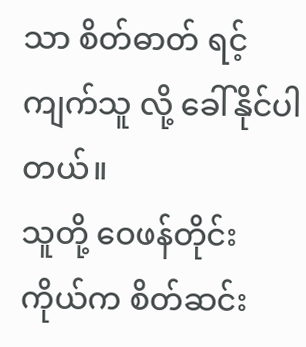သာ စိတ်ဓာတ် ရင့်ကျက်သူ လို့ ခေါ်နိုင်ပါတယ်။
သူတို့ ဝေဖန်တိုင်း ကိုယ်က စိတ်ဆင်း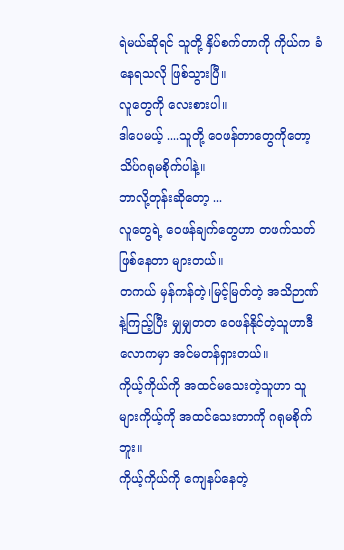ရဲမယ်ဆိုရင် သူတို့ နှိပ်စက်တာကို ကိုယ်က ခံနေရသလို ဖြစ်သွားပြီ။
လူတွေကို လေးစားပါ။
ဒါပေမယ့် ....သူတို့ ဝေဖန်တာတွေကိုတော့သိပ်ဂရုမစိုက်ပါနဲ့။
ဘာလို့တုန်းဆိုတော့ ...
လူတွေရဲ့ ဝေဖန်ချက်တွေဟာ တဖက်သတ် ဖြစ်နေတာ များတယ်။
တကယ် မှန်ကန်တဲ့၊မြင့်မြတ်တဲ့ အသိဉာဏ်နဲ့ကြည့်ပြီး မျှမျှတတ ဝေဖန်နိုင်တဲ့သူဟာဒီလောကမှာ အင်မတန်ရှားတယ်။
ကိုယ့်ကိုယ်ကို အထင်မသေးတဲ့သူဟာ သူများကိုယ့်ကို အထင်သေးတာကို ဂရုမစိုက်ဘူး။
ကိုယ့်ကိုယ်ကို ကျေနပ်နေတဲ့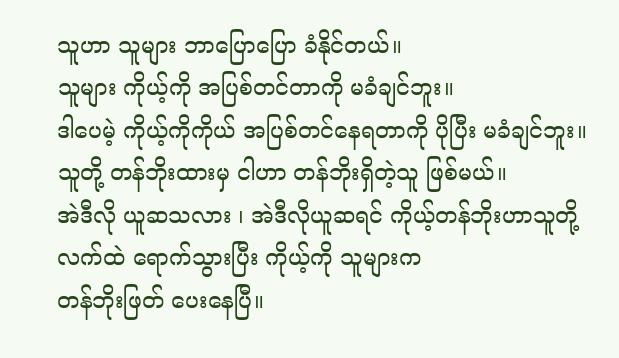သူဟာ သူများ ဘာပြောပြော ခံနိုင်တယ်။
သူများ ကိုယ့်ကို အပြစ်တင်တာကို မခံချင်ဘူး။
ဒါပေမဲ့ ကိုယ့်ကိုကိုယ် အပြစ်တင်နေရတာကို ပိုပြီး မခံချင်ဘူး။
သူတို့ တန်ဘိုးထားမှ ငါဟာ တန်ဘိုးရှိတဲ့သူ ဖြစ်မယ်။
အဲဒီလို ယူဆသလား ၊ အဲဒီလိုယူဆရင် ကိုယ့်တန်ဘိုးဟာသူတို့လက်ထဲ ရောက်သွားပြီး ကိုယ့်ကို သူများက
တန်ဘိုးဖြတ် ပေးနေပြီ။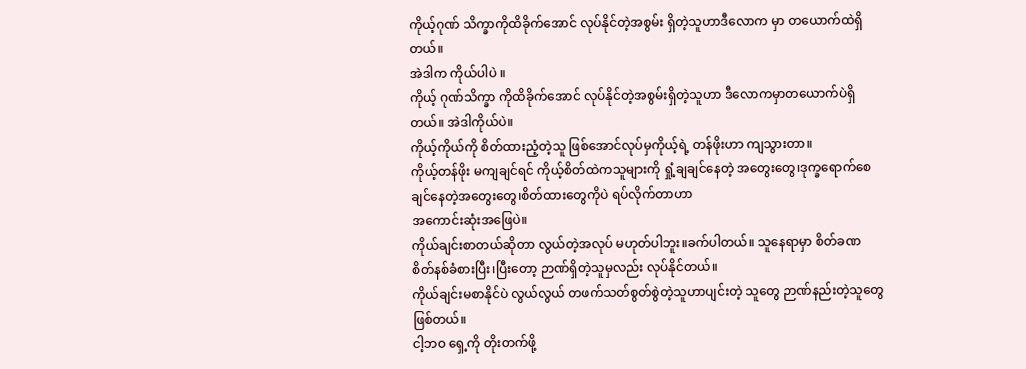ကိုယ့်ဂုဏ် သိက္ခာကိုထိခိုက်အောင် လုပ်နိုင်တဲ့အစွမ်း ရှိတဲ့သူဟာဒီလောက မှာ တယောက်ထဲရှိတယ်။
အဲဒါက ကိုယ်ပါပဲ ။
ကိုယ့် ဂုဏ်သိက္ခာ ကိုထိခိုက်အောင် လုပ်နိုင်တဲ့အစွမ်းရှိတဲ့သူဟာ ဒီလောကမှာတယောက်ပဲရှိတယ်။ အဲဒါကိုယ်ပဲ။
ကိုယ့်ကိုယ်ကို စိတ်ထားညံ့တဲ့သူ ဖြစ်အောင်လုပ်မှကိုယ့်ရဲ့ တန်ဖိုးဟာ ကျသွားတာ။
ကိုယ့်တန်ဖိုး မကျချင်ရင် ကိုယ့်စိတ်ထဲကသူများကို ရှုံ့ချချင်နေတဲ့ အတွေးတွေ၊ဒုက္ခရောက်စေချင်နေတဲ့အတွေးတွေ၊စိတ်ထားတွေကိုပဲ ရပ်လိုက်တာဟာ
အကောင်းဆုံးအဖြေပဲ။
ကိုယ်ချင်းစာတယ်ဆိုတာ လွယ်တဲ့အလုပ် မဟုတ်ပါဘူး။ခက်ပါတယ်။ သူနေရာမှာ စိတ်ခဏ စိတ်နစ်ခံစားပြီး၊ပြီးတော့ ဉာဏ်ရှိတဲ့သူမှလည်း လုပ်နိုင်တယ်။
ကိုယ်ချင်းမစာနိုင်ပဲ လွယ်လွယ် တဖက်သတ်စွတ်စွဲတဲ့သူဟာပျင်းတဲ့ သူတွေ ဉာဏ်နည်းတဲ့သူတွေ ဖြစ်တယ်။
ငါ့ဘဝ ရှေ့ကို တိုးတက်ဖို့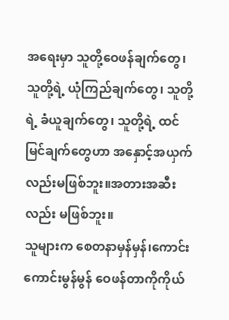အရေးမှာ သူတို့ဝေဖန်ချက်တွေ၊ သူတို့ရဲ့ ယုံကြည်ချက်တွေ၊ သူတို့ရဲ့ ခံယူချက်တွေ၊ သူတို့ရဲ့ ထင်မြင်ချက်တွေဟာ အနှောင့်အယှက်လည်းမဖြစ်ဘူး။အတားအဆီးလည်း မဖြစ်ဘူး။
သူများက စေတနာမှန်မှန်၊ကောင်းကောင်းမွန်မွန် ဝေဖန်တာကိုကိုယ်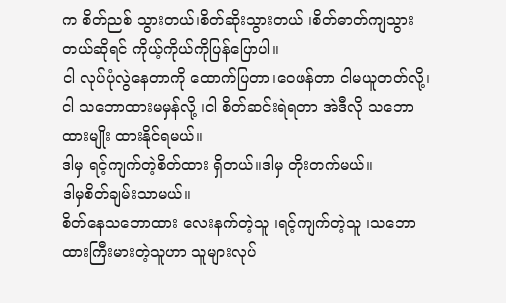က စိတ်ညစ် သွားတယ်၊စိတ်ဆိုးသွားတယ် ၊စိတ်ဓာတ်ကျသွားတယ်ဆိုရင် ကိုယ့်ကိုယ်ကိုပြန်ပြောပါ။
ငါ လုပ်ပုံလွဲနေတာကို ထောက်ပြတာ၊ဝေဖန်တာ ငါမယူတတ်လို့၊ငါ သဘောထားမမှန်လို့ ၊ငါ စိတ်ဆင်းရဲရတာ အဲဒီလို သဘောထားမျိုး ထားနိုင်ရမယ်။
ဒါမှ ရင့်ကျက်တဲ့စိတ်ထား ရှိတယ်။ဒါမှ တိုးတက်မယ်။
ဒါမှစိတ်ချမ်းသာမယ်။
စိတ်နေသဘောထား လေးနက်တဲ့သူ ၊ရင့်ကျက်တဲ့သူ ၊သဘောထားကြီးမားတဲ့သူဟာ သူများလုပ်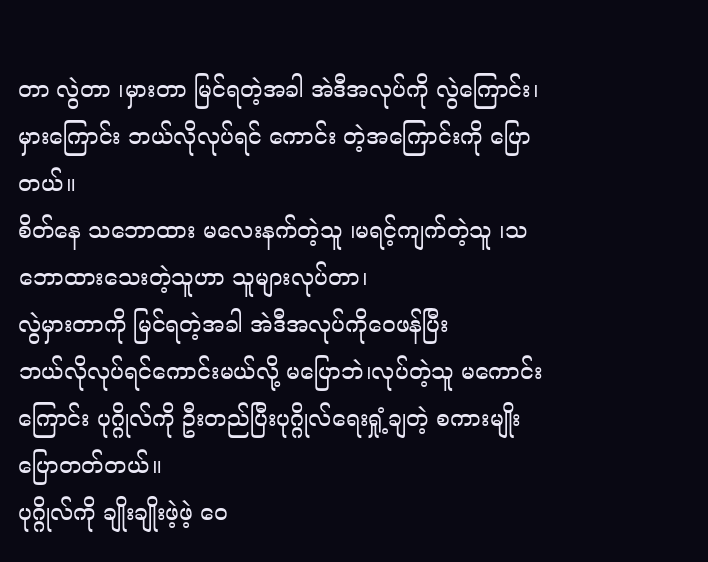တာ လွဲတာ ၊မှားတာ မြင်ရတဲ့အခါ အဲဒီအလုပ်ကို လွဲကြောင်း၊မှားကြောင်း ဘယ်လိုလုပ်ရင် ကောင်း တဲ့အကြောင်းကို ပြောတယ်။
စိတ်နေ သဘောထား မလေးနက်တဲ့သူ ၊မရင့်ကျက်တဲ့သူ ၊သဘောထားသေးတဲ့သူဟာ သူများလုပ်တာ၊
လွဲမှားတာကို မြင်ရတဲ့အခါ အဲဒီအလုပ်ကိုဝေဖန်ပြီး
ဘယ်လိုလုပ်ရင်ကောင်းမယ်လို့ မပြောဘဲ၊လုပ်တဲ့သူ မကောင်းကြောင်း ပုဂ္ဂိုလ်ကို ဦးတည်ပြီးပုဂ္ဂိုလ်ရေးရှုံ့ချတဲ့ စကားမျိုး ပြောတတ်တယ်။
ပုဂ္ဂိုလ်ကို ချိုးချိုးဖဲ့ဖဲ့ ဝေ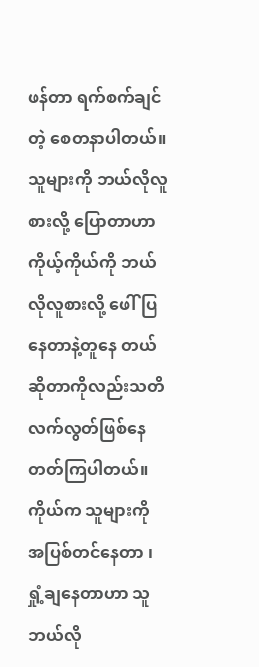ဖန်တာ ရက်စက်ချင်တဲ့ စေတနာပါတယ်။
သူများကို ဘယ်လိုလူစားလို့ ပြောတာဟာ ကိုယ့်ကိုယ်ကို ဘယ်လိုလူစားလို့ ဖေါ်ပြနေတာနဲ့တူနေ တယ်ဆိုတာကိုလည်းသတိလက်လွတ်ဖြစ်နေတတ်ကြပါတယ်။
ကိုယ်က သူများကို အပြစ်တင်နေတာ ၊ရှုံ့ချနေတာဟာ သူ ဘယ်လို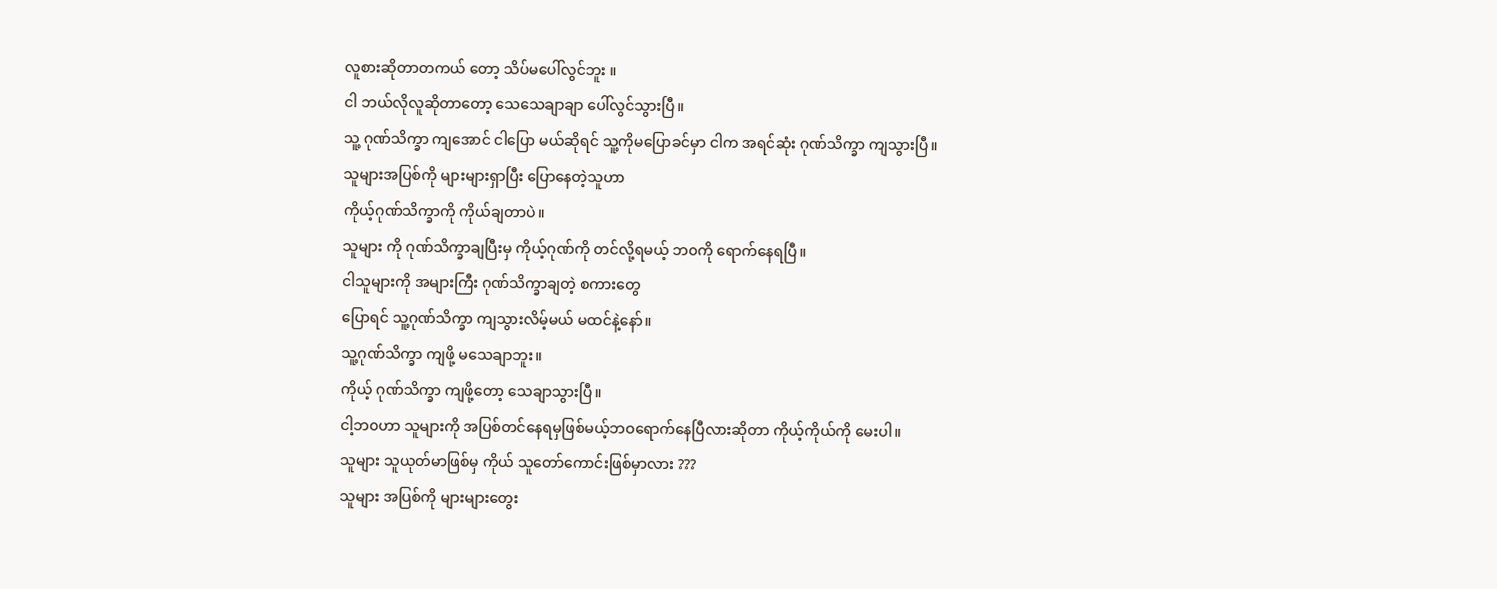လူစားဆိုတာတကယ် တော့ သိပ်မပေါ်လွင်ဘူး ။
ငါ ဘယ်လိုလူဆိုတာတော့ သေသေချာချာ ပေါ်လွင်သွားပြီ။
သူ့ ဂုဏ်သိက္ခာ ကျအောင် ငါပြော မယ်ဆိုရင် သူ့ကိုမပြောခင်မှာ ငါက အရင်ဆုံး ဂုဏ်သိက္ခာ ကျသွားပြီ။
သူများအပြစ်ကို များများရှာပြီး ပြောနေတဲ့သူဟာ
ကိုယ့်ဂုဏ်သိက္ခာကို ကိုယ်ချတာပဲ။
သူများ ကို ဂုဏ်သိက္ခာချပြီးမှ ကိုယ့်ဂုဏ်ကို တင်လို့ရမယ့် ဘ၀ကို ရောက်နေရပြီ။
ငါသူများကို အများကြီး ဂုဏ်သိက္ခာချတဲ့ စကားတွေ
ပြောရင် သူ့ဂုဏ်သိက္ခာ ကျသွားလိမ့်မယ် မထင်နဲ့နော်။
သူ့ဂုဏ်သိက္ခာ ကျဖို့ မသေချာဘူး။
ကိုယ့် ဂုဏ်သိက္ခာ ကျဖို့တော့ သေချာသွားပြီ။
ငါ့ဘ၀ဟာ သူများကို အပြစ်တင်နေရမှဖြစ်မယ့်ဘဝရောက်နေပြီလားဆိုတာ ကိုယ့်ကိုယ်ကို မေးပါ။
သူများ သူယုတ်မာဖြစ်မှ ကိုယ် သူတော်ကောင်းဖြစ်မှာလား ???
သူများ အပြစ်ကို များများတွေး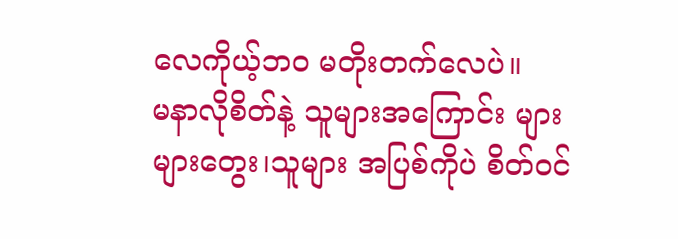လေကိုယ့်ဘ၀ မတိုးတက်လေပဲ။
မနာလိုစိတ်နဲ့ သူများအကြောင်း များများတွေး၊သူများ အပြစ်ကိုပဲ စိတ်၀င်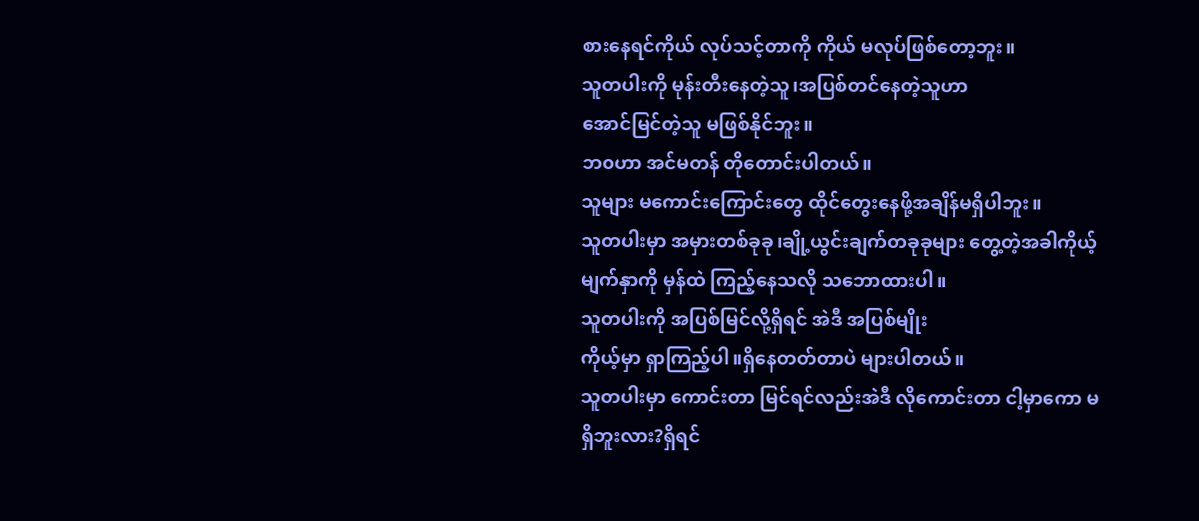စားနေရင်ကိုယ် လုပ်သင့်တာကို ကိုယ် မလုပ်ဖြစ်တော့ဘူး။
သူတပါးကို မုန်းတီးနေတဲ့သူ၊အပြစ်တင်နေတဲ့သူဟာ
အောင်မြင်တဲ့သူ မဖြစ်နိုင်ဘူး။
ဘ၀ဟာ အင်မတန် တိုတောင်းပါတယ်။
သူများ မကောင်းကြောင်းတွေ ထိုင်တွေးနေဖို့အချိန်မရှိပါဘူး။
သူတပါးမှာ အမှားတစ်ခုခု၊ချို့ယွင်းချက်တခုခုများ တွေ့တဲ့အခါကိုယ့်မျက်နှာကို မှန်ထဲ ကြည့်နေသလို သဘောထားပါ။
သူတပါးကို အပြစ်မြင်လို့ရှိရင် အဲဒီ အပြစ်မျိုး
ကိုယ့်မှာ ရှာကြည့်ပါ။ရှိနေတတ်တာပဲ များပါတယ်။
သူတပါးမှာ ကောင်းတာ မြင်ရင်လည်းအဲဒီ လိုကောင်းတာ ငါ့မှာကော မရှိဘူးလား?ရှိရင်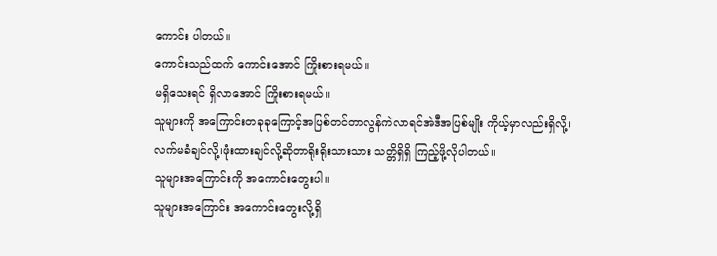ကောင်း ပါတယ်။
ကောင်းသည်ထက် ကောင်းအောင် ကြိုးစားရမယ်။
မရှိသေးရင် ရှိလာအောင် ကြိုးစားရမယ်။
သူများကို အကြောင်းတခုခုကြောင့်အပြစ်တင်တာလွန်ကဲလာရင်အဲဒီအပြစ်မျိုး ကိုယ့်မှာလည်းရှိလို့၊
လက်မခံချင်လို့၊ဖုံးထားချင်လို့ဆိုတာရိုးရိုးသားသား သတ္တိရှိရှိ ကြည့်ဖို့လိုပါတယ်။
သူများအကြောင်းကို အကောင်းတွေးပါ။
သူများအကြောင်း အကောင်းတွေးလို့ရှိ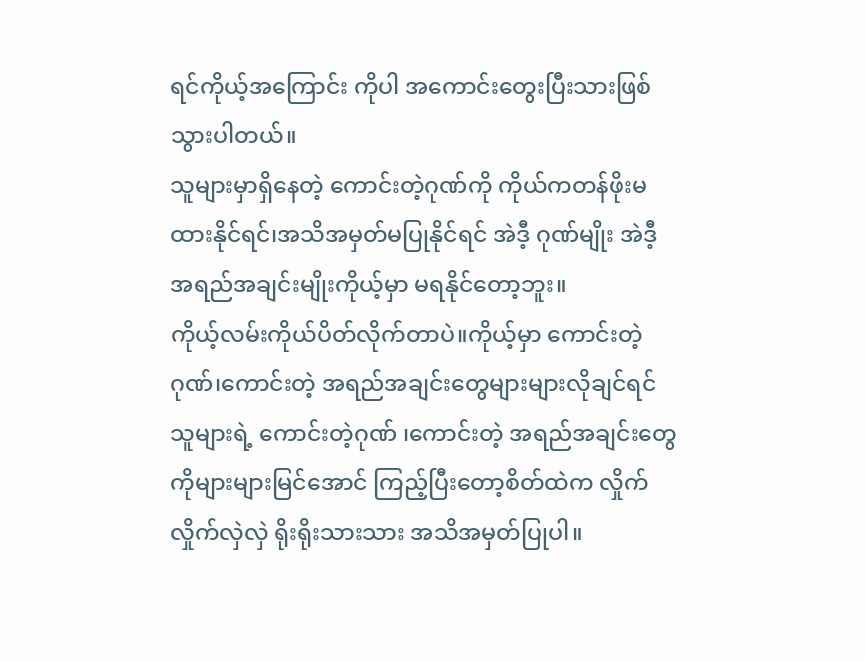ရင်ကိုယ့်အကြောင်း ကိုပါ အကောင်းတွေးပြီးသားဖြစ်သွားပါတယ်။
သူများမှာရှိနေတဲ့ ကောင်းတဲ့ဂုဏ်ကို ကိုယ်ကတန်ဖိုးမထားနိုင်ရင်၊အသိအမှတ်မပြုနိုင်ရင် အဲဒီ့ ဂုဏ်မျိုး အဲဒီ့ အရည်အချင်းမျိုးကိုယ့်မှာ မရနိုင်တော့ဘူး။
ကိုယ့်လမ်းကိုယ်ပိတ်လိုက်တာပဲ။ကိုယ့်မှာ ကောင်းတဲ့ဂုဏ်၊ကောင်းတဲ့ အရည်အချင်းတွေများများလိုချင်ရင်
သူများရဲ့ ကောင်းတဲ့ဂုဏ် ၊ကောင်းတဲ့ အရည်အချင်းတွေကိုများများမြင်အောင် ကြည့်ပြီးတော့စိတ်ထဲက လှိုက်လှိုက်လှဲလှဲ ရိုးရိုးသားသား အသိအမှတ်ပြုပါ။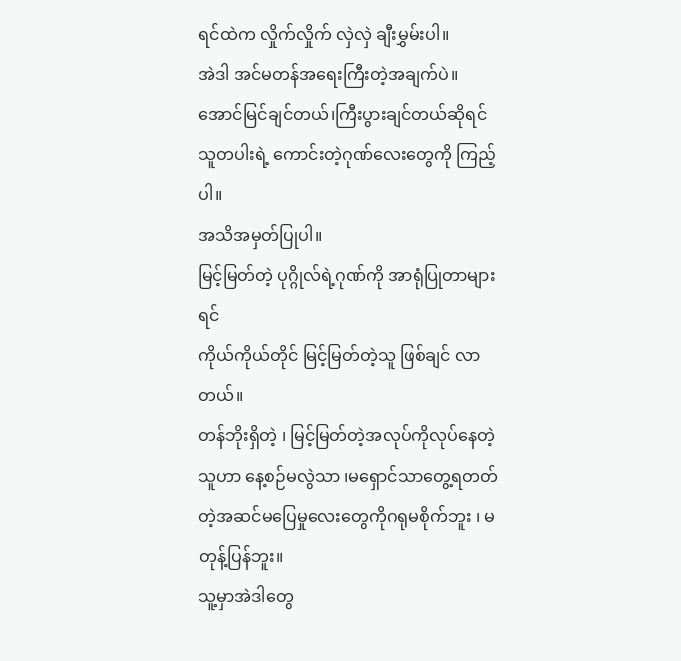ရင်ထဲက လှိုက်လှိုက် လှဲလှဲ ချီးမွှမ်းပါ။
အဲဒါ အင်မတန်အရေးကြီးတဲ့အချက်ပဲ။
အောင်မြင်ချင်တယ်၊ကြီးပွားချင်တယ်ဆိုရင်
သူတပါးရဲ့ ကောင်းတဲ့ဂုဏ်လေးတွေကို ကြည့်ပါ။
အသိအမှတ်ပြုပါ။
မြင့်မြတ်တဲ့ ပုဂ္ဂိုလ်ရဲ့ဂုဏ်ကို အာရုံပြုတာများရင်
ကိုယ်ကိုယ်တိုင် မြင့်မြတ်တဲ့သူ ဖြစ်ချင် လာတယ်။
တန်ဘိုးရှိတဲ့ ၊ မြင့်မြတ်တဲ့အလုပ်ကိုလုပ်နေတဲ့သူဟာ နေ့စဉ်မလွဲသာ ၊မရှောင်သာတွေ့ရတတ်တဲ့အဆင်မပြေမှုလေးတွေကိုဂရုမစိုက်ဘူး ၊ မတုန့်ပြန်ဘူး။
သူ့မှာအဲဒါတွေ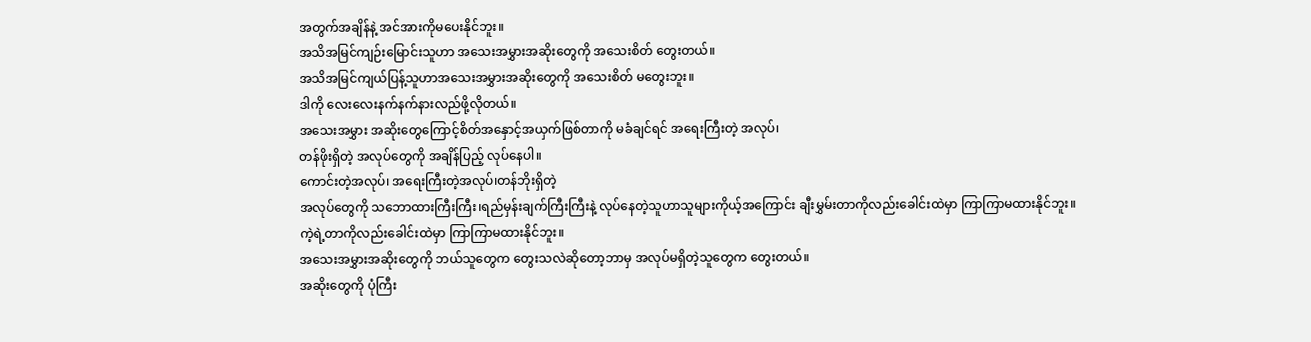အတွက်အချိန်နဲ့ အင်အားကိုမပေးနိုင်ဘူး။
အသိအမြင်ကျဉ်းမြောင်းသူဟာ အသေးအမွှားအဆိုးတွေကို အသေးစိတ် တွေးတယ်။
အသိအမြင်ကျယ်ပြန့်သူဟာအသေးအမွှားအဆိုးတွေကို အသေးစိတ် မတွေးဘူး။
ဒါကို လေးလေးနက်နက်နားလည်ဖို့လိုတယ်။
အသေးအမွှား အဆိုးတွေကြောင့်စိတ်အနှောင့်အယှက်ဖြစ်တာကို မခံချင်ရင် အရေးကြီးတဲ့ အလုပ်၊
တန်ဖိုးရှိတဲ့ အလုပ်တွေကို အချိန်ပြည့် လုပ်နေပါ။
ကောင်းတဲ့အလုပ်၊ အရေးကြီးတဲ့အလုပ်၊တန်ဘိုးရှိတဲ့
အလုပ်တွေကို သဘောထားကြီးကြီး၊ရည်မှန်းချက်ကြီးကြီးနဲ့ လုပ်နေတဲ့သူဟာသူများကိုယ့်အကြောင်း ချီးမွှမ်းတာကိုလည်းခေါင်းထဲမှာ ကြာကြာမထားနိုင်ဘူး။
ကဲ့ရဲ့တာကိုလည်းခေါင်းထဲမှာ ကြာကြာမထားနိုင်ဘူး။
အသေးအမွှားအဆိုးတွေကို ဘယ်သူတွေက တွေးသလဲဆိုတော့ဘာမှ အလုပ်မရှိတဲ့သူတွေက တွေးတယ်။
အဆိုးတွေကို ပုံကြီး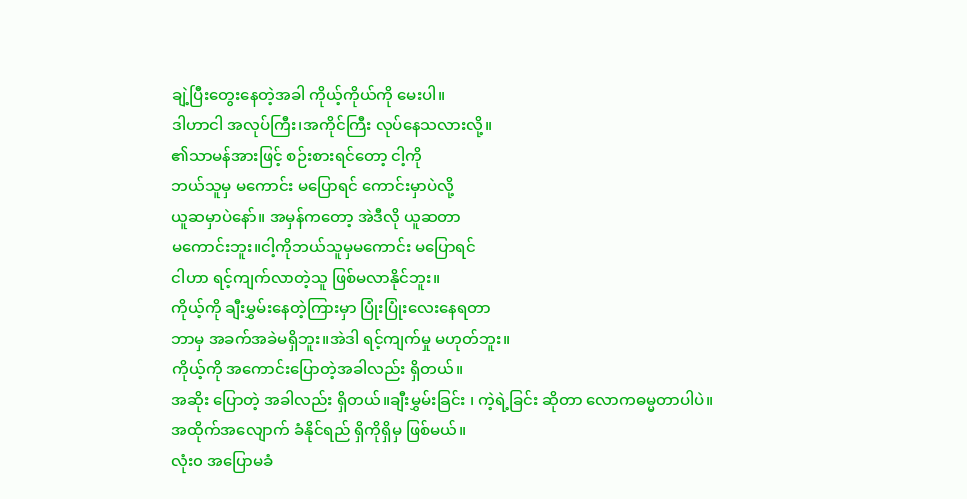ချဲ့ပြီးတွေးနေတဲ့အခါ ကိုယ့်ကိုယ်ကို မေးပါ။
ဒါဟာငါ အလုပ်ကြီး၊အကိုင်ကြီး လုပ်နေသလားလို့။
၏သာမန်အားဖြင့် စဉ်းစားရင်တော့ ငါ့ကို
ဘယ်သူမှ မကောင်း မပြောရင် ကောင်းမှာပဲလို့
ယူဆမှာပဲနော်။ အမှန်ကတော့ အဲဒီလို ယူဆတာ
မကောင်းဘူး။ငါ့ကိုဘယ်သူမှမကောင်း မပြောရင်
ငါဟာ ရင့်ကျက်လာတဲ့သူ ဖြစ်မလာနိုင်ဘူး။
ကိုယ့်ကို ချီးမွှမ်းနေတဲ့ကြားမှာ ပြုံးပြုံးလေးနေရတာ
ဘာမှ အခက်အခဲမရှိဘူး။အဲဒါ ရင့်ကျက်မှု မဟုတ်ဘူး။
ကိုယ့်ကို အကောင်းပြောတဲ့အခါလည်း ရှိတယ်။
အဆိုး ပြောတဲ့ အခါလည်း ရှိတယ်။ချီးမွှမ်းခြင်း ၊ ကဲ့ရဲ့ခြင်း ဆိုတာ လောကဓမ္မတာပါပဲ။
အထိုက်အလျောက် ခံနိုင်ရည် ရှိကိုရှိမှ ဖြစ်မယ်။
လုံး၀ အပြောမခံ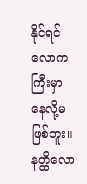နိုင်ရင် လောကကြီးမှာ နေလို့မဖြစ်ဘူး။
နတ္ထိလော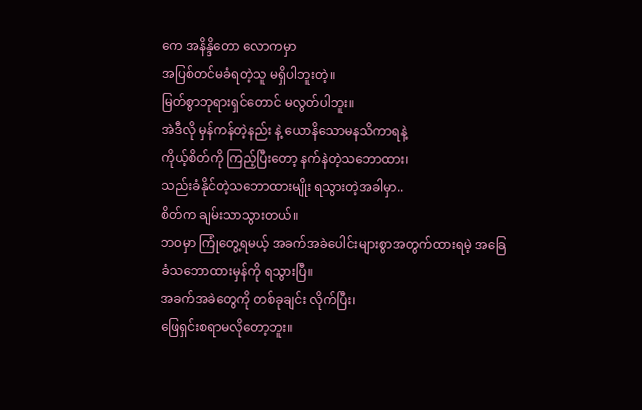ကေ အနိန္ဒိတော လောကမှာ
အပြစ်တင်မခံရတဲ့သူ မရှိပါဘူးတဲ့။
မြတ်စွာဘုရားရှင်တောင် မလွတ်ပါဘူး။
အဲဒီလို မှန်ကန်တဲ့နည်း နဲ့ ယောနိသောမနသိကာရနဲ့
ကိုယ့်စိတ်ကို ကြည့်ပြီးတော့ နက်နဲတဲ့သဘောထား၊
သည်းခံနိုင်တဲ့သဘောထားမျိုး ရသွားတဲ့အခါမှာ..
စိတ်က ချမ်းသာသွားတယ်။
ဘဝမှာ ကြုံတွေ့ရမယ့် အခက်အခဲပေါင်းများစွာအတွက်ထားရမဲ့ အခြေခံသဘောထားမှန်ကို ရသွားပြီ။
အခက်အခဲတွေကို တစ်ခုချင်း လိုက်ပြီး၊
ဖြေရှင်းစရာမလိုတော့ဘူး။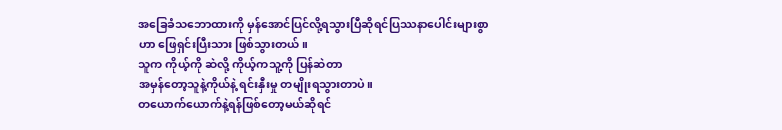အခြေခံသဘောထားကို မှန်အောင်ပြင်လို့ရသွားပြီဆိုရင်ပြဿနာပေါင်းများစွာဟာ ဖြေရှင်းပြီးသား ဖြစ်သွားတယ်။
သူက ကိုယ့်ကို ဆဲလို့ ကိုယ့်ကသူ့ကို ပြန်ဆဲတာ
အမှန်တော့သူနဲ့ကိုယ်နဲ့ ရင်းနှီးမှု တမျိုးရသွားတာပဲ။
တယောက်ယောက်နဲ့ရန်ဖြစ်တော့မယ်ဆိုရင်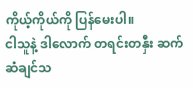ကိုယ့်ကိုယ်ကို ပြန်မေးပါ။
ငါသူနဲ့ ဒါလောက် တရင်းတနှီး ဆက်ဆံချင်သ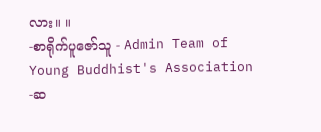လား။ ။
-စာရိုက်ပူဇော်သူ - Admin Team of
Young Buddhist's Association
-ဆ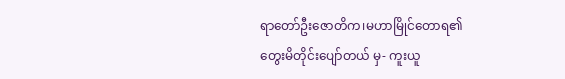ရာတော်ဦးဇောတိက၊မဟာမြိုင်တောရ၏
တွေးမိတိုင်းပျော်တယ် မှ- ကူးယူ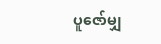ပူဇော်မျှ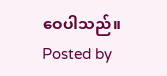ဝေပါသည်။
Posted by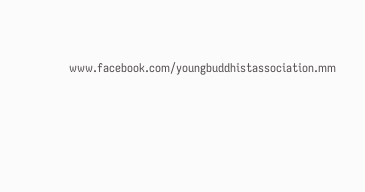www.facebook.com/youngbuddhistassociation.mm